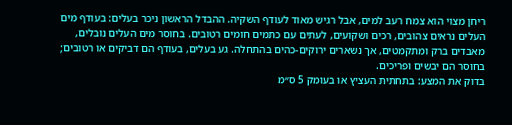ריחן מצוי הוא צמח רעב למים, אבל רגיש מאוד לעודף השקיה. ההבדל הראשון ניכר בעלים: בעודף מים העלים נראים צהובים, רכים ושקועים, לעתים עם כתמים חומים רטובים. בחוסר מים העלים נובלים, מאבדים ברק ומתקמטים, אך נשארים ירוקים-כהים בהתחלה. גע בעלים, בעודף הם דביקים או רטובים; בחוסר הם יבשים ופריכים.
בדוק את המצע: בתחתית העציץ או בעומק 5 ס״מ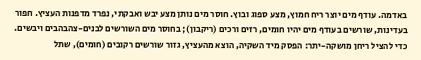באדמה. עודף מים יוצר ריח חמוץ, מצע ספוג ובוץ. חוסר מים נותן מצע יבש ואבקתי, נפרד מדפנות העציץ. חפור בעדינות, שורשים בעודף מים יהיו חומים, רזים ורכים (ריקבון); בחוסר מים השורשים לבנים-צהבהבים ויבשים.
כדי להציל ריחן מושקה-יתר: הפסק מיד השקיה, הוצא מהעציץ, גזור שורשים רקובים (חומים), שתל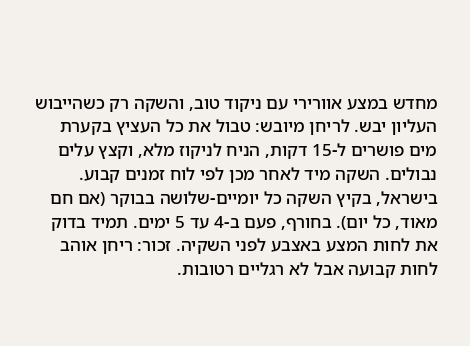מחדש במצע אוורירי עם ניקוד טוב, והשקה רק כשהייבוש העליון יבש. לריחן מיובש: טבול את כל העציץ בקערת מים פושרים ל-15 דקות, הניח לניקוז מלא, וקצץ עלים נבולים. השקה מיד לאחר מכן לפי לוח זמנים קבוע.
בישראל, בקיץ השקה כל יומיים-שלושה בבוקר (אם חם מאוד, כל יום). בחורף, פעם ב-4 עד 5 ימים. תמיד בדוק את לחות המצע באצבע לפני השקיה. זכור: ריחן אוהב לחות קבועה אבל לא רגליים רטובות.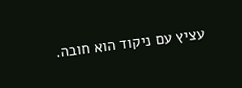עציץ עם ניקוד הוא חובה.